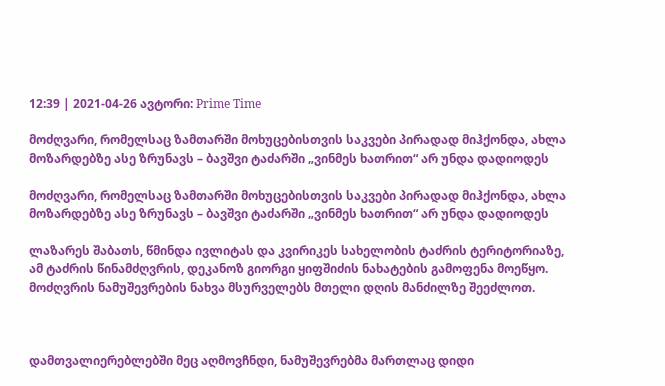12:39 | 2021-04-26 ავტორი: Prime Time

მოძღვარი, რომელსაც ზამთარში მოხუცებისთვის საკვები პირადად მიჰქონდა, ახლა მოზარდებზე ასე ზრუნავს – ბავშვი ტაძარში „ვინმეს ხათრით“ არ უნდა დადიოდეს

მოძღვარი, რომელსაც ზამთარში მოხუცებისთვის საკვები პირადად მიჰქონდა, ახლა მოზარდებზე ასე ზრუნავს – ბავშვი ტაძარში „ვინმეს ხათრით“ არ უნდა დადიოდეს

ლაზარეს შაბათს, წმინდა ივლიტას და კვირიკეს სახელობის ტაძრის ტერიტორიაზე, ამ ტაძრის წინამძღვრის, დეკანოზ გიორგი ყიფშიძის ნახატების გამოფენა მოეწყო. მოძღვრის ნამუშევრების ნახვა მსურველებს მთელი დღის მანძილზე შეეძლოთ.



დამთვალიერებლებში მეც აღმოვჩნდი, ნამუშევრებმა მართლაც დიდი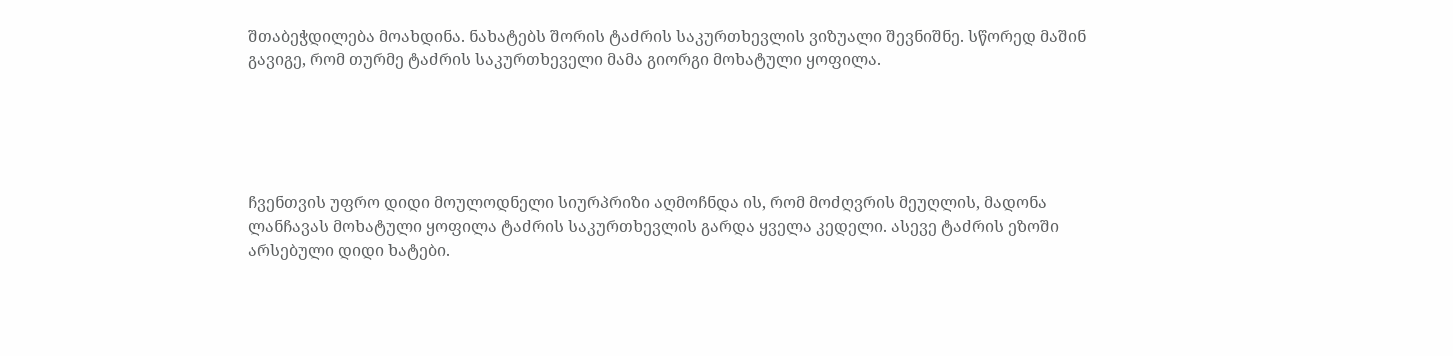შთაბეჭდილება მოახდინა. ნახატებს შორის ტაძრის საკურთხევლის ვიზუალი შევნიშნე. სწორედ მაშინ გავიგე, რომ თურმე ტაძრის საკურთხეველი მამა გიორგი მოხატული ყოფილა.





ჩვენთვის უფრო დიდი მოულოდნელი სიურპრიზი აღმოჩნდა ის, რომ მოძღვრის მეუღლის, მადონა ლანჩავას მოხატული ყოფილა ტაძრის საკურთხევლის გარდა ყველა კედელი. ასევე ტაძრის ეზოში არსებული დიდი ხატები.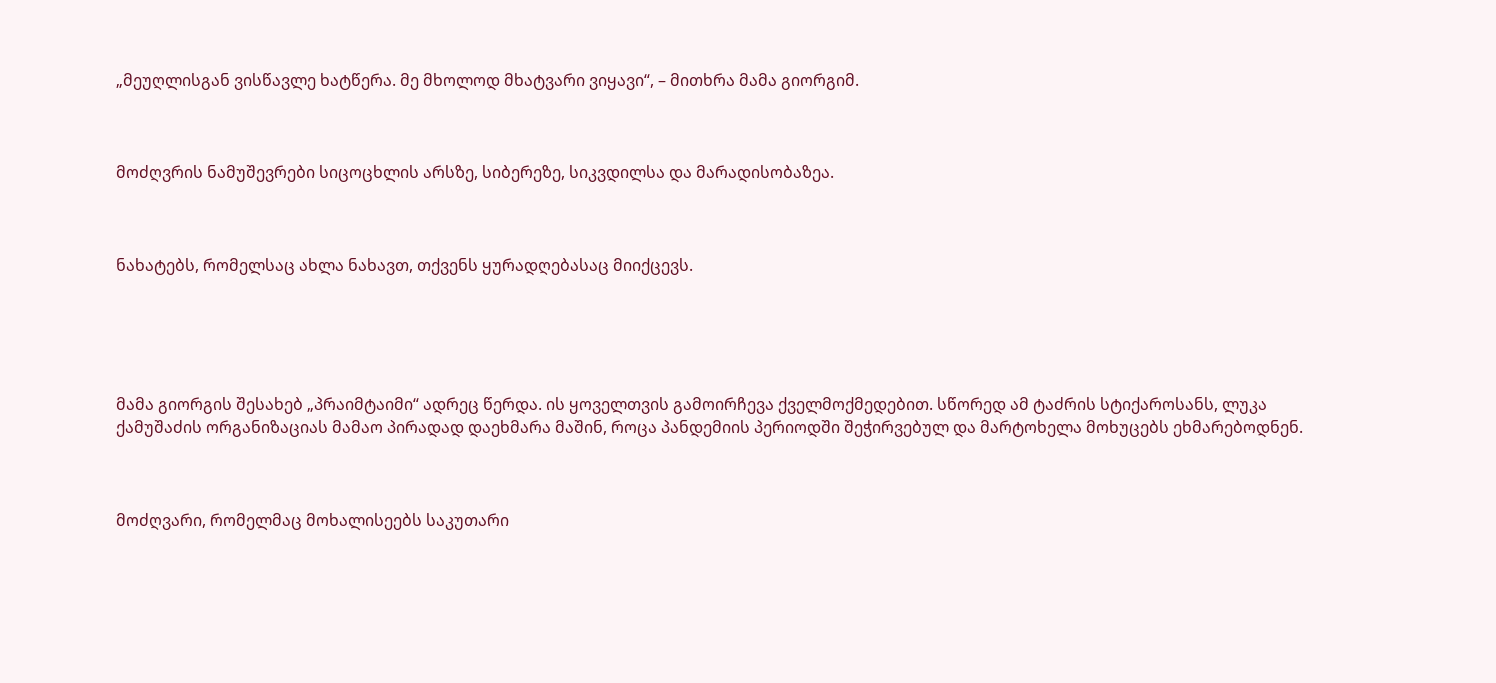„მეუღლისგან ვისწავლე ხატწერა. მე მხოლოდ მხატვარი ვიყავი“, – მითხრა მამა გიორგიმ.



მოძღვრის ნამუშევრები სიცოცხლის არსზე, სიბერეზე, სიკვდილსა და მარადისობაზეა.



ნახატებს, რომელსაც ახლა ნახავთ, თქვენს ყურადღებასაც მიიქცევს.





მამა გიორგის შესახებ „პრაიმტაიმი“ ადრეც წერდა. ის ყოველთვის გამოირჩევა ქველმოქმედებით. სწორედ ამ ტაძრის სტიქაროსანს, ლუკა ქამუშაძის ორგანიზაციას მამაო პირადად დაეხმარა მაშინ, როცა პანდემიის პერიოდში შეჭირვებულ და მარტოხელა მოხუცებს ეხმარებოდნენ.



მოძღვარი, რომელმაც მოხალისეებს საკუთარი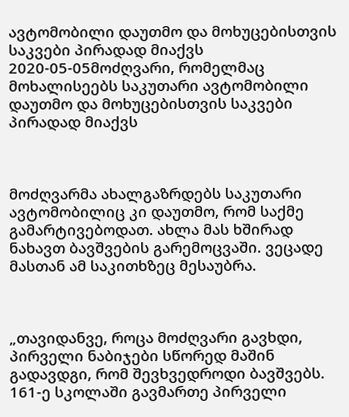ავტომობილი დაუთმო და მოხუცებისთვის საკვები პირადად მიაქვს
2020-05-05მოძღვარი, რომელმაც მოხალისეებს საკუთარი ავტომობილი დაუთმო და მოხუცებისთვის საკვები პირადად მიაქვს



მოძღვარმა ახალგაზრდებს საკუთარი ავტომობილიც კი დაუთმო, რომ საქმე გამარტივებოდათ. ახლა მას ხშირად ნახავთ ბავშვების გარემოცვაში. ვეცადე მასთან ამ საკითხზეც მესაუბრა.



„თავიდანვე, როცა მოძღვარი გავხდი, პირველი ნაბიჯები სწორედ მაშინ გადავდგი, რომ შევხვედროდი ბავშვებს. 161-ე სკოლაში გავმართე პირველი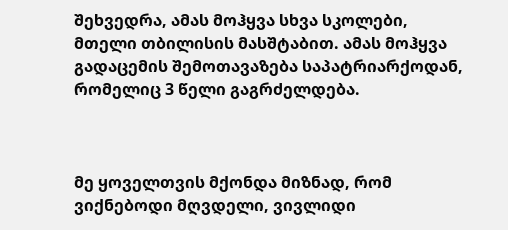შეხვედრა, ამას მოჰყვა სხვა სკოლები, მთელი თბილისის მასშტაბით. ამას მოჰყვა გადაცემის შემოთავაზება საპატრიარქოდან, რომელიც 3 წელი გაგრძელდება.



მე ყოველთვის მქონდა მიზნად, რომ ვიქნებოდი მღვდელი, ვივლიდი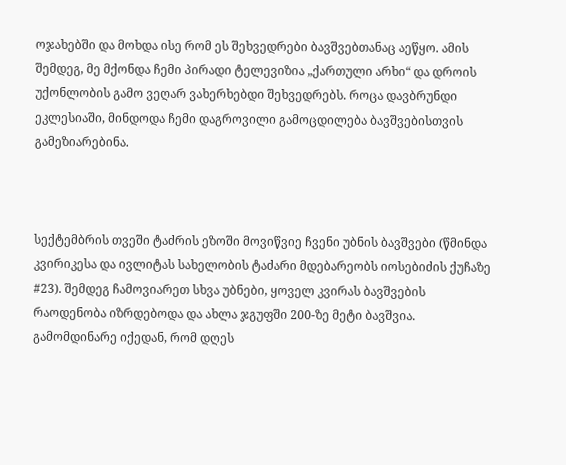ოჯახებში და მოხდა ისე რომ ეს შეხვედრები ბავშვებთანაც აეწყო. ამის შემდეგ, მე მქონდა ჩემი პირადი ტელევიზია „ქართული არხი“ და დროის უქონლობის გამო ვეღარ ვახერხებდი შეხვედრებს. როცა დავბრუნდი ეკლესიაში, მინდოდა ჩემი დაგროვილი გამოცდილება ბავშვებისთვის გამეზიარებინა.



სექტემბრის თვეში ტაძრის ეზოში მოვიწვიე ჩვენი უბნის ბავშვები (წმინდა კვირიკესა და ივლიტას სახელობის ტაძარი მდებარეობს იოსებიძის ქუჩაზე #23). შემდეგ ჩამოვიარეთ სხვა უბნები, ყოველ კვირას ბავშვების რაოდენობა იზრდებოდა და ახლა ჯგუფში 200-ზე მეტი ბავშვია. გამომდინარე იქედან, რომ დღეს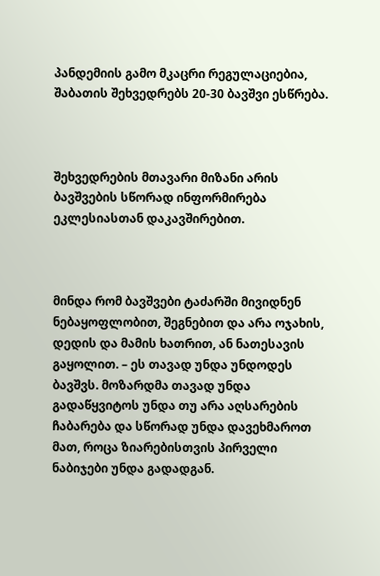პანდემიის გამო მკაცრი რეგულაციებია, შაბათის შეხვედრებს 20-30 ბავშვი ესწრება.



შეხვედრების მთავარი მიზანი არის ბავშვების სწორად ინფორმირება ეკლესიასთან დაკავშირებით.



მინდა რომ ბავშვები ტაძარში მივიდნენ ნებაყოფლობით, შეგნებით და არა ოჯახის, დედის და მამის ხათრით, ან ნათესავის გაყოლით. – ეს თავად უნდა უნდოდეს ბავშვს. მოზარდმა თავად უნდა გადაწყვიტოს უნდა თუ არა აღსარების ჩაბარება და სწორად უნდა დავეხმაროთ მათ, როცა ზიარებისთვის პირველი ნაბიჯები უნდა გადადგან.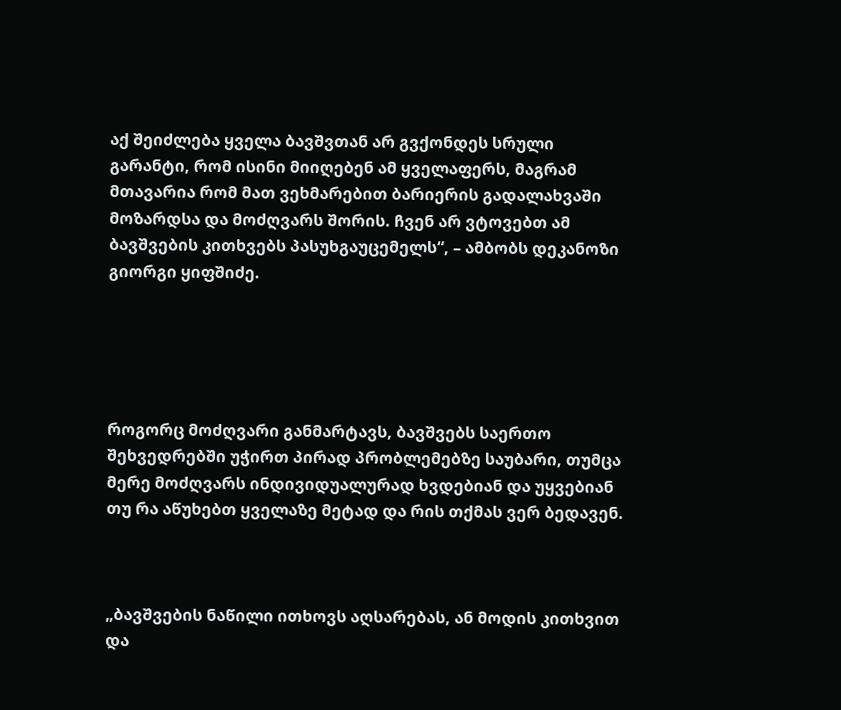აქ შეიძლება ყველა ბავშვთან არ გვქონდეს სრული გარანტი, რომ ისინი მიიღებენ ამ ყველაფერს, მაგრამ მთავარია რომ მათ ვეხმარებით ბარიერის გადალახვაში მოზარდსა და მოძღვარს შორის. ჩვენ არ ვტოვებთ ამ ბავშვების კითხვებს პასუხგაუცემელს“, – ამბობს დეკანოზი გიორგი ყიფშიძე.





როგორც მოძღვარი განმარტავს, ბავშვებს საერთო შეხვედრებში უჭირთ პირად პრობლემებზე საუბარი, თუმცა მერე მოძღვარს ინდივიდუალურად ხვდებიან და უყვებიან თუ რა აწუხებთ ყველაზე მეტად და რის თქმას ვერ ბედავენ.



„ბავშვების ნაწილი ითხოვს აღსარებას, ან მოდის კითხვით და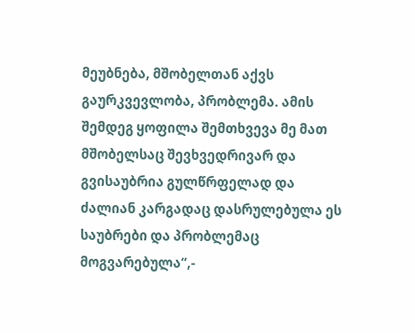მეუბნება, მშობელთან აქვს გაურკვევლობა, პრობლემა. ამის შემდეგ ყოფილა შემთხვევა მე მათ მშობელსაც შევხვედრივარ და გვისაუბრია გულწრფელად და ძალიან კარგადაც დასრულებულა ეს საუბრები და პრობლემაც მოგვარებულა“,-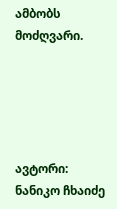ამბობს მოძღვარი.





ავტორი: ნანიკო ჩხაიძე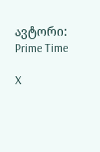ავტორი: Prime Time

X